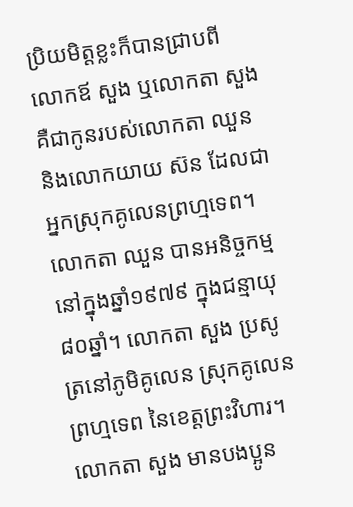ប្រិយមិត្តខ្លះក៏បានជ្រាបពី លោកឪ សួង ឬលោកតា សួង គឺជាកូនរបស់លោកតា ឈួន និងលោកយាយ ស៊ន ដែលជាអ្នកស្រុកគូលេនព្រហ្មទេព។ លោកតា ឈួន បានអនិច្ចកម្មនៅក្នុងឆ្នាំ១៩៧៩ ក្នុងជន្មាយុ ៨០ឆ្នាំ។ លោកតា សួង ប្រសូត្រនៅភូមិគូលេន ស្រុកគូលេនព្រហ្មទេព នៃខេត្តព្រះវិហារ។ លោកតា សួង មានបងប្អូន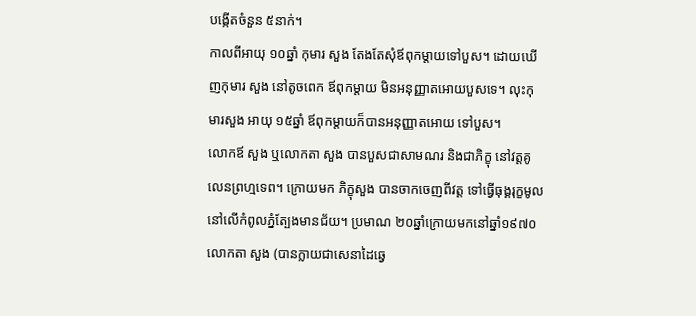បង្កើតចំនួន ៥នាក់។
កាលពីអាយុ ១០ឆ្នាំ កុមារ សួង តែងតែសុំឪពុកម្តាយទៅបួស។ ដោយឃើញកុមារ សួង នៅតូចពេក ឪពុកម្តាយ មិនអនុញ្ញាតអោយបួសទេ។ លុះកុមារសួង អាយុ ១៥ឆ្នាំ ឪពុកម្តាយក៏បានអនុញ្ញាតអោយ ទៅបួស។
លោកឪ សួង ឬលោកតា សួង បានបួសជាសាមណរ និងជាភិក្ខុ នៅវត្តគូលេនព្រហ្មទេព។ ក្រោយមក ភិក្ខុសួង បានចាកចេញពីវត្ត ទៅធ្វើធុង្គរុក្ខមូលនៅលើកំពូលភ្នំត្បែងមានជ័យ។ ប្រមាណ ២០ឆ្នាំក្រោយមកនៅឆ្នាំ១៩៧០ លោកតា សួង (បានក្លាយជាសេនាដៃឆ្វេ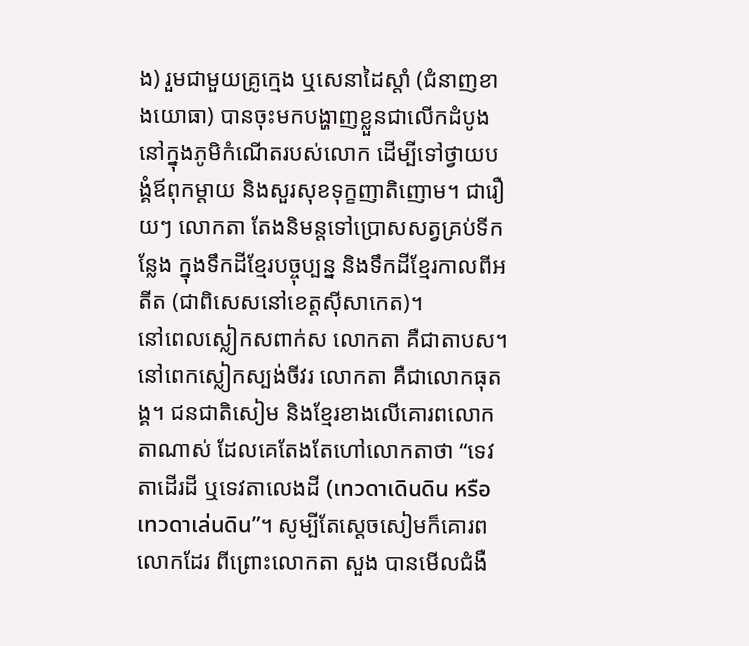ង) រួមជាមួយគ្រូក្មេង ឬសេនាដៃស្តាំ (ជំនាញខាងយោធា) បានចុះមកបង្ហាញខ្លួនជាលើកដំបូង នៅក្នុងភូមិកំណើតរបស់លោក ដើម្បីទៅថ្វាយបង្គំឪពុកម្តាយ និងសួរសុខទុក្ខញាតិញោម។ ជារឿយៗ លោកតា តែងនិមន្តទៅប្រោសសត្វគ្រប់ទីកន្លែង ក្នុងទឹកដីខ្មែរបច្ចុប្បន្ន និងទឹកដីខ្មែរកាលពីអតីត (ជាពិសេសនៅខេត្តស៊ីសាកេត)។
នៅពេលស្លៀកសពាក់ស លោកតា គឺជាតាបស។ នៅពេកស្លៀកស្បង់ចីវរ លោកតា គឺជាលោកធុតង្គ។ ជនជាតិសៀម និងខ្មែរខាងលើគោរពលោកតាណាស់ ដែលគេតែងតែហៅលោកតាថា “ទេវតាដើរដី ឬទេវតាលេងដី (เทวดาเดินดิน หรือ เทวดาเล่นดิน”។ សូម្បីតែស្តេចសៀមក៏គោរពលោកដែរ ពីព្រោះលោកតា សួង បានមើលជំងឺ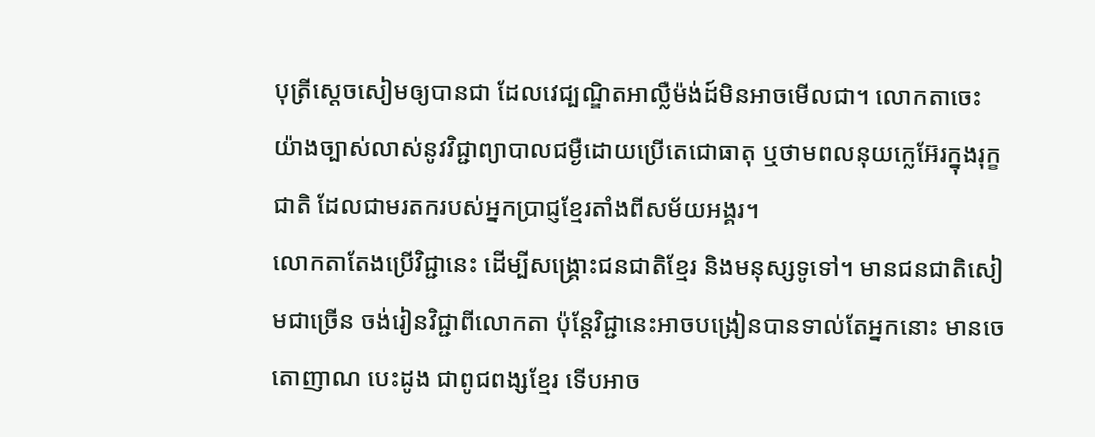បុត្រីស្តេចសៀមឲ្យបានជា ដែលវេជ្បណ្ឌិតអាល្លឺម៉ង់ដ៍មិនអាចមើលជា។ លោកតាចេះយ៉ាងច្បាស់លាស់នូវវិជ្ជាព្យាបាលជម្ងឺដោយប្រើតេជោធាតុ ឬថាមពលនុយក្លេអ៊ែរក្នុងរុក្ខជាតិ ដែលជាមរតករបស់អ្នកប្រាជ្ញខ្មែរតាំងពីសម័យអង្គរ។
លោកតាតែងប្រើវិជ្ជានេះ ដើម្បីសង្គ្រោះជនជាតិខ្មែរ និងមនុស្សទូទៅ។ មានជនជាតិសៀមជាច្រើន ចង់រៀនវិជ្ជាពីលោកតា ប៉ុន្តែវិជ្ជានេះអាចបង្រៀនបានទាល់តែអ្នកនោះ មានចេតោញាណ បេះដូង ជាពូជពង្សខ្មែរ ទើបអាច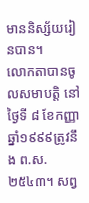មាននិស្ស័យរៀនបាន។
លោកតាបានចូលសមាបត្តិ នៅថ្ងៃទី ៨ ខែកញ្ញា ឆ្នាំ១៩៩៩ត្រូវនឹង ព.ស. ២៥៤៣។ សព្វ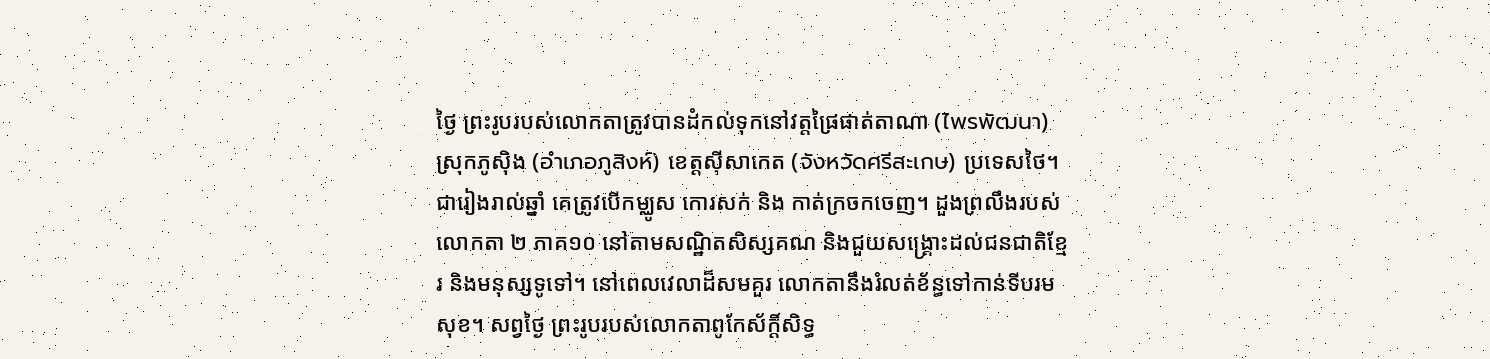ថ្ងៃ ព្រះរូបរបស់លោកតាត្រូវបានដំកល់ទុកនៅវត្តផ្រៃផាត់តាណា (ไพรพัฒนา) ស្រុកភូស៊ិង (อำเภอภูสิงห์) ខេត្តស៊ីសាកេត (จังหวัดศรีสะเกษ) ប្រទេសថៃ។ ជារៀងរាល់ឆ្នាំ គេត្រូវបើកម្ឈូស កោរសក់ និង កាត់ក្រចកចេញ។ ដួងព្រលឹងរបស់លោកតា ២ ភាគ១០ នៅតាមសណ្ឋិតសិស្សគណ និងជួយសង្គ្រោះដល់ជនជាតិខ្មែរ និងមនុស្សទូទៅ។ នៅពេលវេលាដ៏សមគួរ លោកតានឹងរំលត់ខ័ន្ធទៅកាន់ទីបរមសុខ។ សព្វថ្ងៃ ព្រះរូបរបស់លោកតាពូកែស័ក្តិ៍សិទ្ធ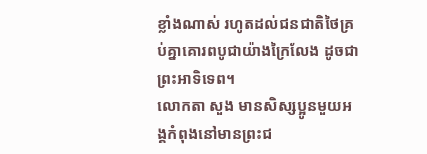ខ្លាំងណាស់ រហូតដល់ជនជាតិថៃគ្រប់គ្នាគោរពបូជាយ៉ាងក្រៃលែង ដូចជាព្រះអាទិទេព។
លោកតា សួង មានសិស្សប្អូនមួយអង្គកំពុងនៅមានព្រះជ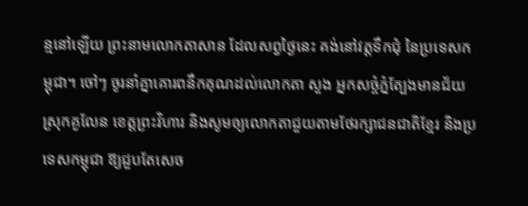ន្មនៅឡើយ ព្រះនាមលោកតាសាន ដែលសព្វថ្ងៃនេះ គង់នៅវត្តទឹកជុំ នៃប្រទេសកម្ពុជា។ ចៅៗ ចូរនាំគ្នាគោរពនឹកគុណដល់លោកតា សួង អ្នកសច្ចំភ្នំត្បែងមានជ័យ ស្រុកគូលែន ខេត្តព្រះវិហារ និងសូមឲ្យលោកតាជួយតាមថែរក្សាជនជាតិខ្មែរ និងប្រទេសកម្ពុជា ឱ្យជួបតែសេច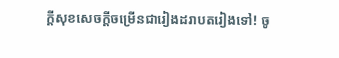ក្ដីសុខសេចក្តីចម្រើនជារៀងដរាបតរៀងទៅ! ចូ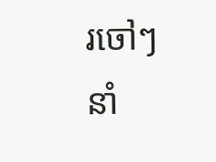រចៅៗ នាំ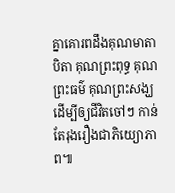គ្នាគោរពដឹងគុណមាតាបិតា គុណព្រះពុទ្ធ គុណព្រះធម៌ គុណព្រះសង្ឃ ដើម្បីឲ្យជីវិតចៅៗ កាន់តែរុងរឿងជាភិយ្យោភាព៕